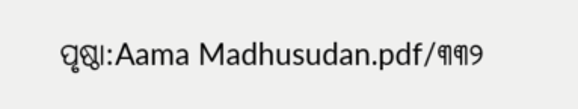ପୃଷ୍ଠା:Aama Madhusudan.pdf/୩୩୨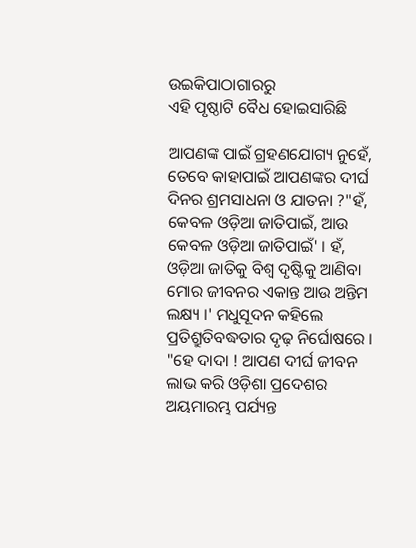ଉଇକିପାଠାଗାର‌ରୁ
ଏହି ପୃଷ୍ଠାଟି ବୈଧ ହୋଇସାରିଛି

ଆପଣଙ୍କ ପାଇଁ ଗ୍ରହଣଯୋଗ୍ୟ ନୁହେଁ, ତେବେ କାହାପାଇଁ ଆପଣଙ୍କର ଦୀର୍ଘ ଦିନର ଶ୍ରମସାଧନା ଓ ଯାତନା ?"ହଁ, କେବଳ ଓଡ଼ିଆ ଜାତିପାଇଁ, ଆଉ କେବଳ ଓଡ଼ିଆ ଜାତିପାଇଁ' । ହଁ, ଓଡ଼ିଆ ଜାତିକୁ ବିଶ୍ୱ ଦୃଷ୍ଟିକୁ ଆଣିବା ମୋର ଜୀବନର ଏକାନ୍ତ ଆଉ ଅନ୍ତିମ ଲକ୍ଷ୍ୟ ।' ମଧୁସୂଦନ କହିଲେ ପ୍ରତିଶ୍ରୁତିବଦ୍ଧତାର ଦୃଢ଼ ନିର୍ଘୋଷରେ ।
"ହେ ଦାଦା ! ଆପଣ ଦୀର୍ଘ ଜୀବନ ଲାଭ କରି ଓଡ଼ିଶା ପ୍ରଦେଶର ଅୟମାରମ୍ଭ ପର୍ଯ୍ୟନ୍ତ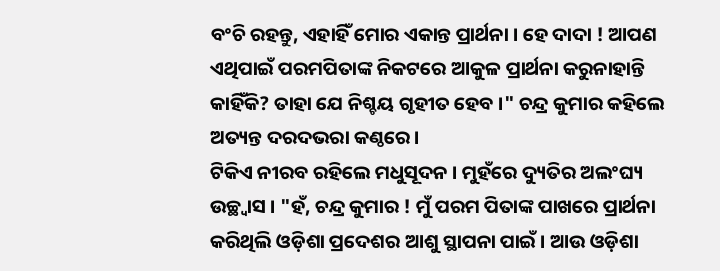ବଂଚି ରହନ୍ତୁ, ଏହାହିଁ ମୋର ଏକାନ୍ତ ପ୍ରାର୍ଥନା । ହେ ଦାଦା ! ଆପଣ ଏଥିପାଇଁ ପରମପିତାଙ୍କ ନିକଟରେ ଆକୁଳ ପ୍ରାର୍ଥନା କରୁନାହାନ୍ତି କାହିଁକି? ତାହା ଯେ ନିଶ୍ଚୟ ଗୃହୀତ ହେବ ।" ଚନ୍ଦ୍ର କୁମାର କହିଲେ ଅତ୍ୟନ୍ତ ଦରଦଭରା କଣ୍ଠରେ ।
ଟିକିଏ ନୀରବ ରହିଲେ ମଧୁସୂଦନ । ମୁହଁରେ ଦ୍ୟୁତିର ଅଲଂଘ୍ୟ ଉଚ୍ଛ୍ୱାସ । "ହଁ, ଚନ୍ଦ୍ର କୁମାର ! ମୁଁ ପରମ ପିତାଙ୍କ ପାଖରେ ପ୍ରାର୍ଥନା କରିଥିଲି ଓଡ଼ିଶା ପ୍ରଦେଶର ଆଶୁ ସ୍ଥାପନା ପାଇଁ । ଆଉ ଓଡ଼ିଶା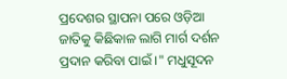ପ୍ରଦେଶର ସ୍ଥାପନା ପରେ ଓଡ଼ିଆ ଜାତିକୁ କିଛିକାଳ ଲାଗି ମାର୍ଗ ଦର୍ଶନ ପ୍ରଦାନ କରିବା ପାଇଁ ।" ମଧୁସୂଦନ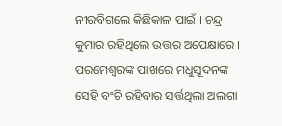ନୀରବିଗଲେ କିଛିକାଳ ପାଇଁ । ଚନ୍ଦ୍ର କୁମାର ରହିଥିଲେ ଉତ୍ତର ଅପେକ୍ଷାରେ ।
ପରମେଶ୍ୱରଙ୍କ ପାଖରେ ମଧୁସୂଦନଙ୍କ ସେହି ବଂଚି ରହିବାର ସର୍ତ୍ତଥିଲା ଅଲଗା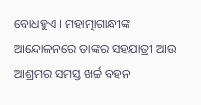ବୋଧହୁଏ । ମହାତ୍ମାଗାନ୍ଧୀଙ୍କ ଆନ୍ଦୋଳନରେ ତାଙ୍କର ସହଯାତ୍ରୀ ଆଉ ଆଶ୍ରମର ସମସ୍ତ ଖର୍ଚ୍ଚ ବହନ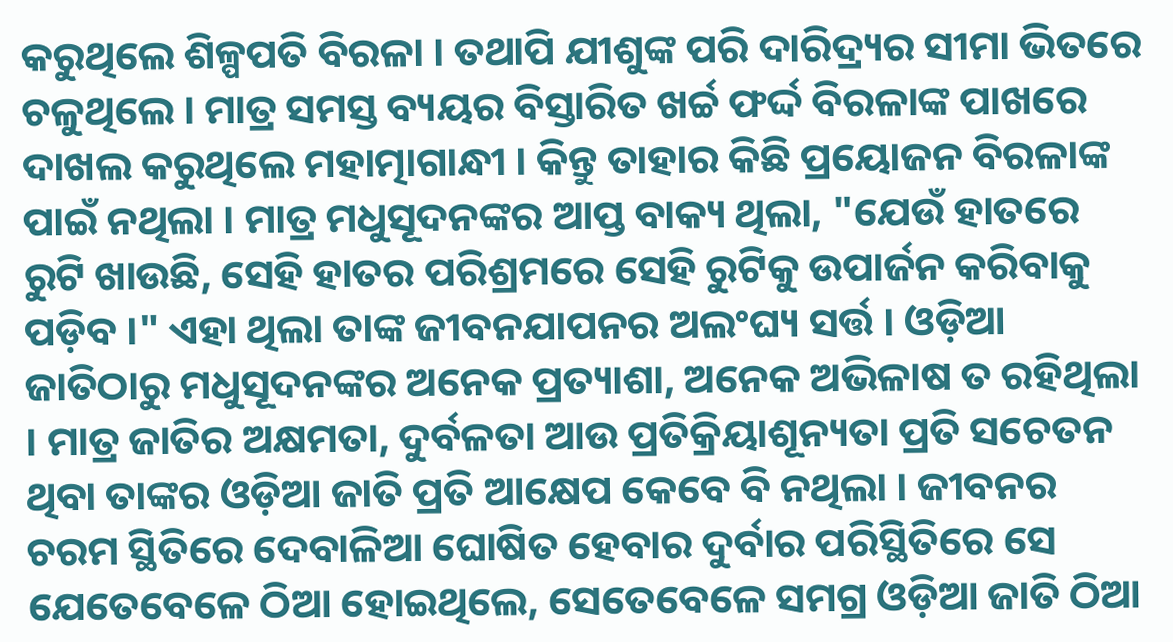କରୁଥିଲେ ଶିଳ୍ପପତି ବିରଳା । ତଥାପି ଯୀଶୁଙ୍କ ପରି ଦାରିଦ୍ର୍ୟର ସୀମା ଭିତରେ ଚଳୁଥିଲେ । ମାତ୍ର ସମସ୍ତ ବ୍ୟୟର ବିସ୍ତାରିତ ଖର୍ଚ୍ଚ ଫର୍ଦ୍ଦ ବିରଳାଙ୍କ ପାଖରେ ଦାଖଲ କରୁଥିଲେ ମହାତ୍ମାଗାନ୍ଧୀ । କିନ୍ତୁ ତାହାର କିଛି ପ୍ରୟୋଜନ ବିରଳାଙ୍କ ପାଇଁ ନଥିଲା । ମାତ୍ର ମଧୁସୂଦନଙ୍କର ଆପ୍ତ ବାକ୍ୟ ଥିଲା, "ଯେଉଁ ହାତରେ ରୁଟି ଖାଉଛି, ସେହି ହାତର ପରିଶ୍ରମରେ ସେହି ରୁଟିକୁ ଉପାର୍ଜନ କରିବାକୁ ପଡ଼ିବ ।" ଏହା ଥିଲା ତାଙ୍କ ଜୀବନଯାପନର ଅଲଂଘ୍ୟ ସର୍ତ୍ତ । ଓଡ଼ିଆ ଜାତିଠାରୁ ମଧୁସୂଦନଙ୍କର ଅନେକ ପ୍ରତ୍ୟାଶା, ଅନେକ ଅଭିଳାଷ ତ ରହିଥିଲା । ମାତ୍ର ଜାତିର ଅକ୍ଷମତା, ଦୁର୍ବଳତା ଆଉ ପ୍ରତିକ୍ରିୟାଶୂନ୍ୟତା ପ୍ରତି ସଚେତନ ଥିବା ତାଙ୍କର ଓଡ଼ିଆ ଜାତି ପ୍ରତି ଆକ୍ଷେପ କେବେ ବି ନଥିଲା । ଜୀବନର ଚରମ ସ୍ଥିତିରେ ଦେବାଳିଆ ଘୋଷିତ ହେବାର ଦୁର୍ବାର ପରିସ୍ଥିତିରେ ସେ ଯେତେବେଳେ ଠିଆ ହୋଇଥିଲେ, ସେତେବେଳେ ସମଗ୍ର ଓଡ଼ିଆ ଜାତି ଠିଆ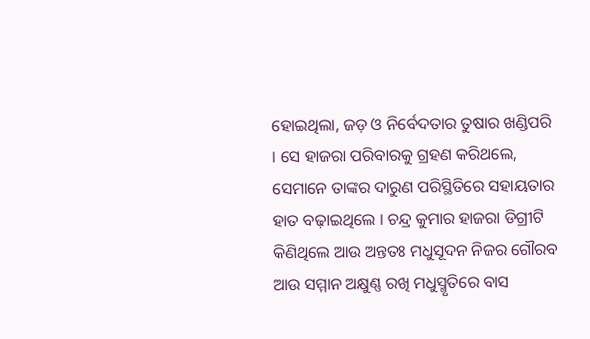ହୋଇଥିଲା, ଜଡ଼ ଓ ନିର୍ବେଦତାର ତୁଷାର ଖଣ୍ଡିପରି । ସେ ହାଜରା ପରିବାରକୁ ଗ୍ରହଣ କରିଥଲେ, ସେମାନେ ତାଙ୍କର ଦାରୁଣ ପରିସ୍ଥିତିରେ ସହାୟତାର ହାତ ବଢ଼ାଇଥିଲେ । ଚନ୍ଦ୍ର କୁମାର ହାଜରା ଡିଗ୍ରୀଟି କିଣିଥିଲେ ଆଉ ଅନ୍ତତଃ ମଧୁସୂଦନ ନିଜର ଗୌରବ ଆଉ ସମ୍ମାନ ଅକ୍ଷୁଣ୍ଣ ରଖି ମଧୁସ୍ମୃତିରେ ବାସ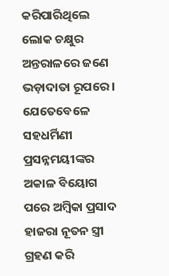କରିପାରିଥିଲେ ଲୋକ ଚକ୍ଷୁର ଅନ୍ତରାଳରେ ଜଣେ ଭଡ଼ାଦାତା ରୂପରେ । ଯେତେବେଳେ ସହଧର୍ମିଣୀ ପ୍ରସନ୍ନମୟୀଙ୍କର ଅକାଳ ବିୟୋଗ ପରେ ଅମ୍ବିକା ପ୍ରସାଦ ହାଜରା ନୂତନ ସ୍ତ୍ରୀ ଗ୍ରହଣ କରି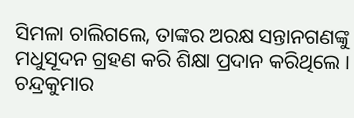ସିମଳା ଚାଲିଗଲେ, ତାଙ୍କର ଅରକ୍ଷ ସନ୍ତାନଗଣଙ୍କୁ ମଧୁସୂଦନ ଗ୍ରହଣ କରି ଶିକ୍ଷା ପ୍ରଦାନ କରିଥିଲେ । ଚନ୍ଦ୍ରକୁମାର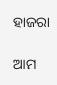ହାଜରା

ଆମ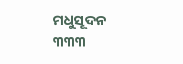ମଧୁସୂଦନ ୩୩୩